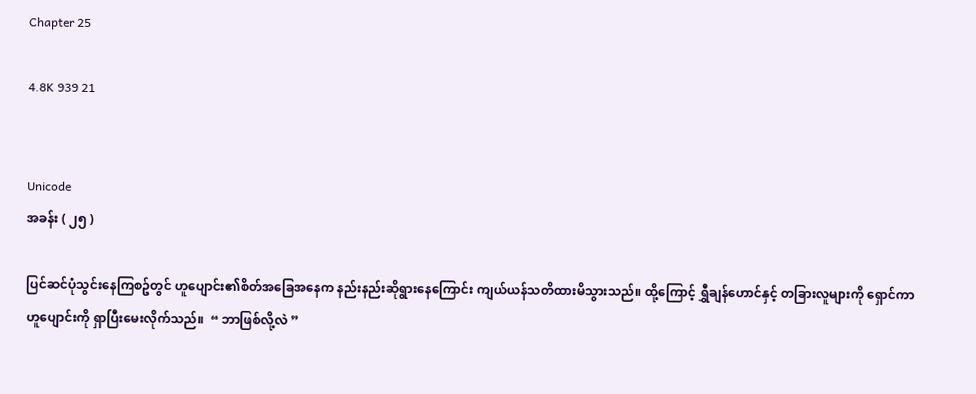Chapter 25

4.8K 939 21


Unicode
အခန်း ( ၂၅ )

ပြင်ဆင်ပုံသွင်းနေကြစဥ်တွင် ဟူပျောင်း၏စိတ်အခြေအနေက နည်းနည်းဆိုရွားနေကြောင်း ကျယ်ယန်သတိထားမိသွားသည်။ ထို့ကြောင့် ရွှီချန်ဟောင်နှင့် တခြားလူများကို ရှောင်ကာ ဟူပျောင်းကို ရှာပြီးမေးလိုက်သည်။  “ ဘာဖြစ်လို့လဲ ”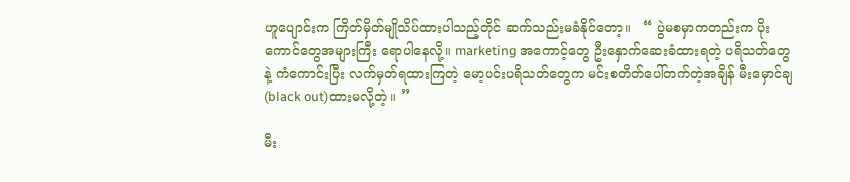ဟူပျောင်းက ကြိတ်မှိတ်မျိုသိပ်ထားပါသည့်တိုင် ဆက်သည်းမခံနိုင်တော့။   “ ပွဲမစမှာကတည်းက ပိုးကောင်တွေအများကြီး ရောပါနေလို့။ marketing အကောင့်တွေ ဦးနှောက်ဆေးခံထားရတဲ့ ပရိသတ်တွေနဲ့ ကံကောင်းပြီး လက်မှတ်ရထားကြတဲ့ မော့ပင်းပရိသတ်တွေက မင်းစတိတ်ပေါ်တက်တဲ့အချိန် မီးမှောင်ချ(black out)ထားမလို့တဲ့။ ”

မီး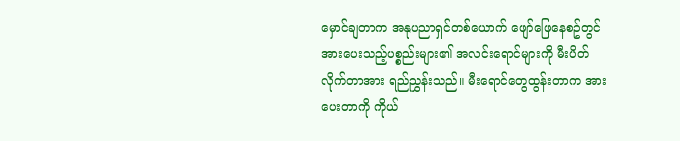မှောင်ချတာက အနုပညာရှင်တစ်ယောက် ဖျော်ဖြေနေစဥ်တွင် အားပေးသည့်ပစ္စည်းများ၏ အလင်းရောင်များကို မီးပိတ်လိုက်တာအား ရည်ညွှန်းသည်။ မီးရောင်တွေထွန်းတာက အားပေးတာကို ကိုယ်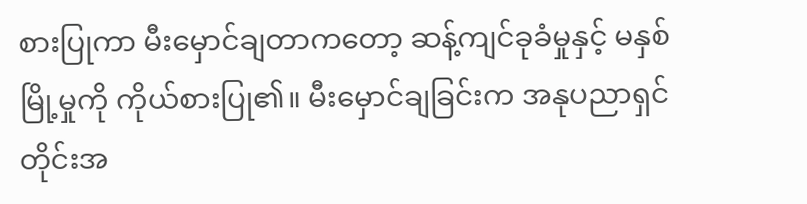စားပြုကာ မီးမှောင်ချတာကတော့ ဆန့်ကျင်ခုခံမှုနှင့် မနှစ်မြို့မှုကို ကိုယ်စားပြု၏။ မီးမှောင်ချခြင်းက အနုပညာရှင်တိုင်းအ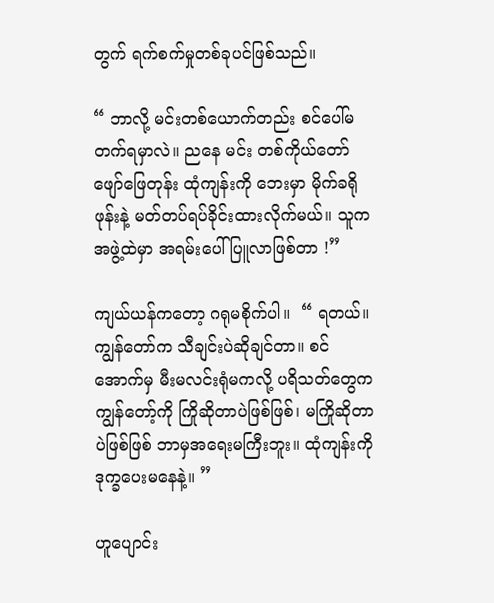တွက် ရက်စက်မှုတစ်ခုပင်ဖြစ်သည်။

“ ဘာလို့ မင်းတစ်ယောက်တည်း စင်ပေါ်မတက်ရမှာလဲ။ ညနေ မင်း တစ်ကိုယ်တော်ဖျော်ဖြေတုန်း ထုံကျန်းကို ဘေးမှာ မိုက်ခရိုဖုန်းနဲ့ မတ်တပ်ရပ်ခိုင်းထားလိုက်မယ်။ သူက အဖွဲ့ထဲမှာ အရမ်းပေါ်ပြူလာဖြစ်တာ !”

ကျယ်ယန်ကတော့ ဂရုမစိုက်ပါ။  “ ရတယ်။ ကျွန်တော်က သီချင်းပဲဆိုချင်တာ။ စင်အောက်မှ မီးမလင်းရုံမကလို့ ပရိသတ်တွေက ကျွန်တော့်ကို ကြိုဆိုတာပဲဖြစ်ဖြစ်၊ မကြိုဆိုတာပဲဖြစ်ဖြစ် ဘာမှအရေးမကြီးဘူး။ ထုံကျန်းကို ဒုက္ခပေးမနေနဲ့။ ”

ဟူပျောင်း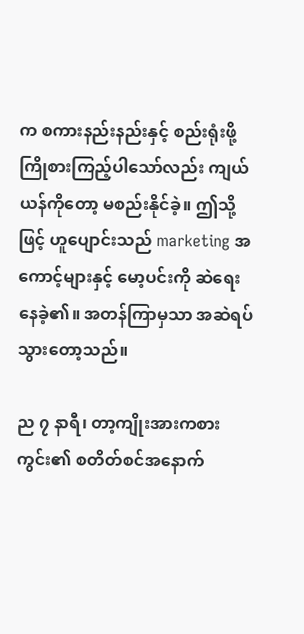က စကားနည်းနည်းနှင့် စည်းရုံးဖို့ ကြိုစားကြည့်ပါသော်လည်း ကျယ်ယန်ကိုတော့ မစည်းနိုင်ခဲ့။ ဤသို့ဖြင့် ဟူပျောင်းသည် marketing အကောင့်များနှင့် မော့ပင်းကို ဆဲရေးနေခဲ့၏။ အတန်ကြာမှသာ အဆဲရပ်သွားတော့သည်။

ည ၇ နာရီ၊ တာ့ကျိုးအားကစားကွင်း၏ စတိတ်စင်အနောက်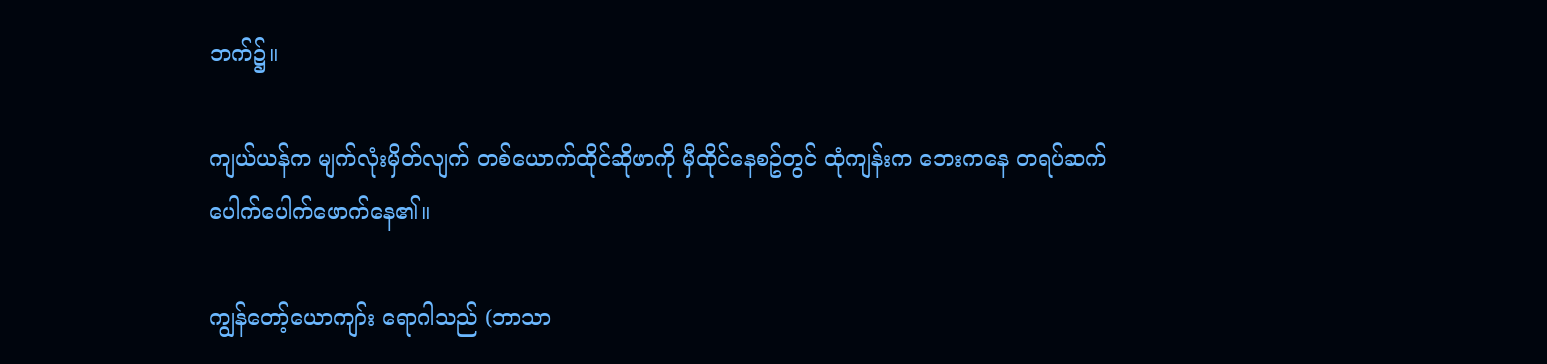ဘက်၌။

ကျယ်ယန်က မျက်လုံးမှိတ်လျက် တစ်ယောက်ထိုင်ဆိုဖာကို မှီထိုင်နေစဥ်တွင် ထုံကျန်းက ဘေးကနေ တရပ်ဆက် ပေါက်ပေါက်ဖောက်နေ၏။

ကျွန်တော့်ယောကျာ်း ရောဂါသည် (ဘာသာ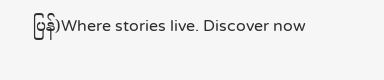ပြန်)Where stories live. Discover now